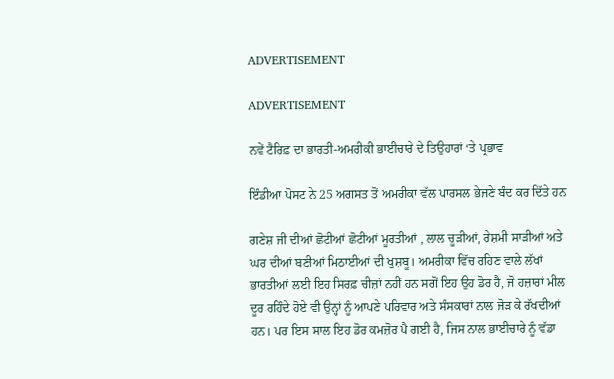ADVERTISEMENT

ADVERTISEMENT

ਨਵੇਂ ਟੈਰਿਫ਼ ਦਾ ਭਾਰਤੀ-ਅਮਰੀਕੀ ਭਾਈਚਾਰੇ ਦੇ ਤਿਉਹਾਰਾਂ ‘ਤੇ ਪ੍ਰਭਾਵ

ਇੰਡੀਆ ਪੋਸਟ ਨੇ 25 ਅਗਸਤ ਤੋਂ ਅਮਰੀਕਾ ਵੱਲ ਪਾਰਸਲ ਭੇਜਣੇ ਬੰਦ ਕਰ ਦਿੱਤੇ ਹਨ

ਗਣੇਸ਼ ਜੀ ਦੀਆਂ ਛੋਟੀਆਂ ਛੋਟੀਆਂ ਮੂਰਤੀਆਂ , ਲਾਲ ਚੂੜੀਆਂ, ਰੇਸ਼ਮੀ ਸਾੜੀਆਂ ਅਤੇ ਘਰ ਦੀਆਂ ਬਣੀਆਂ ਮਿਠਾਈਆਂ ਦੀ ਖੁਸ਼ਬੂ। ਅਮਰੀਕਾ ਵਿੱਚ ਰਹਿਣ ਵਾਲੇ ਲੱਖਾਂ ਭਾਰਤੀਆਂ ਲਈ ਇਹ ਸਿਰਫ਼ ਚੀਜ਼ਾਂ ਨਹੀਂ ਹਨ ਸਗੋਂ ਇਹ ਉਹ ਡੋਰ ਹੈ, ਜੋ ਹਜ਼ਾਰਾਂ ਮੀਲ ਦੂਰ ਰਹਿੰਦੇ ਹੋਏ ਵੀ ਉਨ੍ਹਾਂ ਨੂੰ ਆਪਣੇ ਪਰਿਵਾਰ ਅਤੇ ਸੰਸਕਾਰਾਂ ਨਾਲ ਜੋੜ ਕੇ ਰੱਖਦੀਆਂ ਹਨ। ਪਰ ਇਸ ਸਾਲ ਇਹ ਡੋਰ ਕਮਜ਼ੋਰ ਪੈ ਗਈ ਹੈ, ਜਿਸ ਨਾਲ ਭਾਈਚਾਰੇ ਨੂੰ ਵੱਡਾ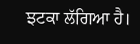ਝਟਕਾ ਲੱਗਿਆ ਹੈ।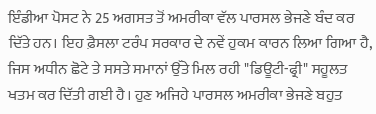ਇੰਡੀਆ ਪੋਸਟ ਨੇ 25 ਅਗਸਤ ਤੋਂ ਅਮਰੀਕਾ ਵੱਲ ਪਾਰਸਲ ਭੇਜਣੇ ਬੰਦ ਕਰ ਦਿੱਤੇ ਹਨ। ਇਹ ਫ਼ੈਸਲਾ ਟਰੰਪ ਸਰਕਾਰ ਦੇ ਨਵੇਂ ਹੁਕਮ ਕਾਰਨ ਲਿਆ ਗਿਆ ਹੈ, ਜਿਸ ਅਧੀਨ ਛੋਟੇ ਤੇ ਸਸਤੇ ਸਮਾਨਾਂ ਉੱਤੇ ਮਿਲ ਰਹੀ "ਡਿਊਟੀ-ਫ੍ਰੀ" ਸਹੂਲਤ ਖਤਮ ਕਰ ਦਿੱਤੀ ਗਈ ਹੈ। ਹੁਣ ਅਜਿਹੇ ਪਾਰਸਲ ਅਮਰੀਕਾ ਭੇਜਣੇ ਬਹੁਤ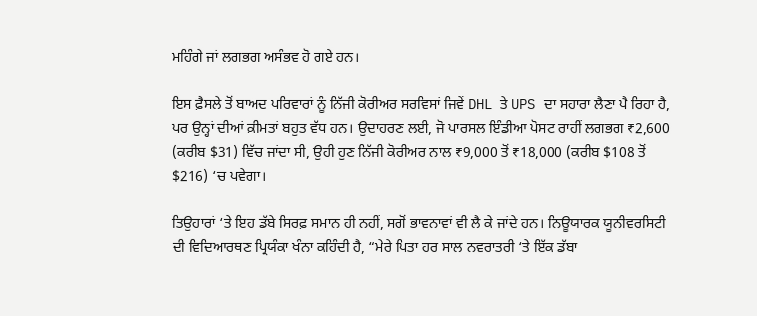ਮਹਿੰਗੇ ਜਾਂ ਲਗਭਗ ਅਸੰਭਵ ਹੋ ਗਏ ਹਨ।

ਇਸ ਫ਼ੈਸਲੇ ਤੋਂ ਬਾਅਦ ਪਰਿਵਾਰਾਂ ਨੂੰ ਨਿੱਜੀ ਕੋਰੀਅਰ ਸਰਵਿਸਾਂ ਜਿਵੇਂ DHL ਤੇ UPS ਦਾ ਸਹਾਰਾ ਲੈਣਾ ਪੈ ਰਿਹਾ ਹੈ, ਪਰ ਉਨ੍ਹਾਂ ਦੀਆਂ ਕ਼ੀਮਤਾਂ ਬਹੁਤ ਵੱਧ ਹਨ। ਉਦਾਹਰਣ ਲਈ, ਜੋ ਪਾਰਸਲ ਇੰਡੀਆ ਪੋਸਟ ਰਾਹੀਂ ਲਗਭਗ ₹2,600 (ਕਰੀਬ $31) ਵਿੱਚ ਜਾਂਦਾ ਸੀ, ਉਹੀ ਹੁਣ ਨਿੱਜੀ ਕੋਰੀਅਰ ਨਾਲ ₹9,000 ਤੋਂ ₹18,000 (ਕਰੀਬ $108 ਤੋਂ $216) ‘ਚ ਪਵੇਗਾ।

ਤਿਉਹਾਰਾਂ ‘ਤੇ ਇਹ ਡੱਬੇ ਸਿਰਫ਼ ਸਮਾਨ ਹੀ ਨਹੀਂ, ਸਗੋਂ ਭਾਵਨਾਵਾਂ ਵੀ ਲੈ ਕੇ ਜਾਂਦੇ ਹਨ। ਨਿਊਯਾਰਕ ਯੂਨੀਵਰਸਿਟੀ ਦੀ ਵਿਦਿਆਰਥਣ ਪ੍ਰਿਯੰਕਾ ਖੰਨਾ ਕਹਿੰਦੀ ਹੈ, “ਮੇਰੇ ਪਿਤਾ ਹਰ ਸਾਲ ਨਵਰਾਤਰੀ ‘ਤੇ ਇੱਕ ਡੱਬਾ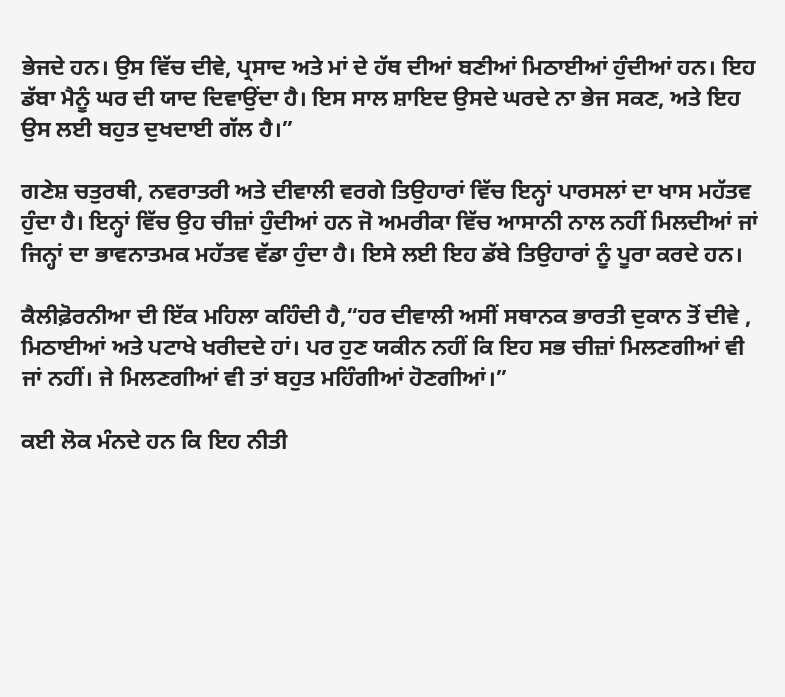ਭੇਜਦੇ ਹਨ। ਉਸ ਵਿੱਚ ਦੀਵੇ, ਪ੍ਰਸਾਦ ਅਤੇ ਮਾਂ ਦੇ ਹੱਥ ਦੀਆਂ ਬਣੀਆਂ ਮਿਠਾਈਆਂ ਹੁੰਦੀਆਂ ਹਨ। ਇਹ ਡੱਬਾ ਮੈਨੂੰ ਘਰ ਦੀ ਯਾਦ ਦਿਵਾਉਂਦਾ ਹੈ। ਇਸ ਸਾਲ ਸ਼ਾਇਦ ਉਸਦੇ ਘਰਦੇ ਨਾ ਭੇਜ ਸਕਣ, ਅਤੇ ਇਹ ਉਸ ਲਈ ਬਹੁਤ ਦੁਖਦਾਈ ਗੱਲ ਹੈ।”

ਗਣੇਸ਼ ਚਤੁਰਥੀ, ਨਵਰਾਤਰੀ ਅਤੇ ਦੀਵਾਲੀ ਵਰਗੇ ਤਿਉਹਾਰਾਂ ਵਿੱਚ ਇਨ੍ਹਾਂ ਪਾਰਸਲਾਂ ਦਾ ਖਾਸ ਮਹੱਤਵ ਹੁੰਦਾ ਹੈ। ਇਨ੍ਹਾਂ ਵਿੱਚ ਉਹ ਚੀਜ਼ਾਂ ਹੁੰਦੀਆਂ ਹਨ ਜੋ ਅਮਰੀਕਾ ਵਿੱਚ ਆਸਾਨੀ ਨਾਲ ਨਹੀਂ ਮਿਲਦੀਆਂ ਜਾਂ ਜਿਨ੍ਹਾਂ ਦਾ ਭਾਵਨਾਤਮਕ ਮਹੱਤਵ ਵੱਡਾ ਹੁੰਦਾ ਹੈ। ਇਸੇ ਲਈ ਇਹ ਡੱਬੇ ਤਿਉਹਾਰਾਂ ਨੂੰ ਪੂਰਾ ਕਰਦੇ ਹਨ।

ਕੈਲੀਫ਼ੋਰਨੀਆ ਦੀ ਇੱਕ ਮਹਿਲਾ ਕਹਿੰਦੀ ਹੈ,“ਹਰ ਦੀਵਾਲੀ ਅਸੀਂ ਸਥਾਨਕ ਭਾਰਤੀ ਦੁਕਾਨ ਤੋਂ ਦੀਵੇ , ਮਿਠਾਈਆਂ ਅਤੇ ਪਟਾਖੇ ਖਰੀਦਦੇ ਹਾਂ। ਪਰ ਹੁਣ ਯਕੀਨ ਨਹੀਂ ਕਿ ਇਹ ਸਭ ਚੀਜ਼ਾਂ ਮਿਲਣਗੀਆਂ ਵੀ ਜਾਂ ਨਹੀਂ। ਜੇ ਮਿਲਣਗੀਆਂ ਵੀ ਤਾਂ ਬਹੁਤ ਮਹਿੰਗੀਆਂ ਹੋਣਗੀਆਂ।”

ਕਈ ਲੋਕ ਮੰਨਦੇ ਹਨ ਕਿ ਇਹ ਨੀਤੀ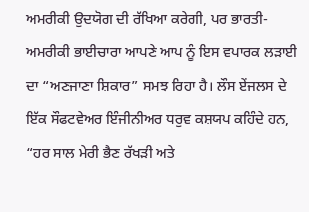ਅਮਰੀਕੀ ਉਦਯੋਗ ਦੀ ਰੱਖਿਆ ਕਰੇਗੀ, ਪਰ ਭਾਰਤੀ-ਅਮਰੀਕੀ ਭਾਈਚਾਰਾ ਆਪਣੇ ਆਪ ਨੂੰ ਇਸ ਵਪਾਰਕ ਲੜਾਈ ਦਾ “ਅਣਜਾਣਾ ਸ਼ਿਕਾਰ” ਸਮਝ ਰਿਹਾ ਹੈ। ਲੌਸ ਏਂਜਲਸ ਦੇ ਇੱਕ ਸੌਫਟਵੇਅਰ ਇੰਜੀਨੀਅਰ ਧਰੁਵ ਕਸ਼ਯਪ ਕਹਿੰਦੇ ਹਨ, “ਹਰ ਸਾਲ ਮੇਰੀ ਭੈਣ ਰੱਖੜੀ ਅਤੇ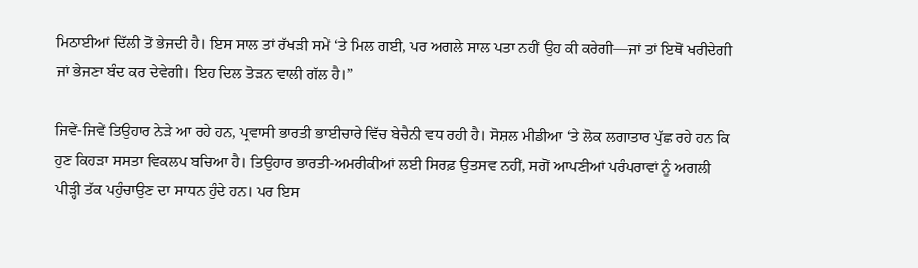ਮਿਠਾਈਆਂ ਦਿੱਲੀ ਤੋਂ ਭੇਜਦੀ ਹੈ। ਇਸ ਸਾਲ ਤਾਂ ਰੱਖੜੀ ਸਮੇਂ ‘ਤੇ ਮਿਲ ਗਈ, ਪਰ ਅਗਲੇ ਸਾਲ ਪਤਾ ਨਹੀਂ ਉਹ ਕੀ ਕਰੇਗੀ—ਜਾਂ ਤਾਂ ਇਥੋਂ ਖਰੀਦੇਗੀ ਜਾਂ ਭੇਜਣਾ ਬੰਦ ਕਰ ਦੇਵੇਗੀ। ਇਹ ਦਿਲ ਤੋੜਨ ਵਾਲੀ ਗੱਲ ਹੈ।”

ਜਿਵੇਂ-ਜਿਵੇਂ ਤਿਉਹਾਰ ਨੇੜੇ ਆ ਰਹੇ ਹਨ, ਪ੍ਰਵਾਸੀ ਭਾਰਤੀ ਭਾਈਚਾਰੇ ਵਿੱਚ ਬੇਚੈਨੀ ਵਧ ਰਹੀ ਹੈ। ਸੋਸ਼ਲ ਮੀਡੀਆ ‘ਤੇ ਲੋਕ ਲਗਾਤਾਰ ਪੁੱਛ ਰਹੇ ਹਨ ਕਿ ਹੁਣ ਕਿਹੜਾ ਸਸਤਾ ਵਿਕਲਪ ਬਚਿਆ ਹੈ। ਤਿਉਹਾਰ ਭਾਰਤੀ-ਅਮਰੀਕੀਆਂ ਲਈ ਸਿਰਫ਼ ਉਤਸਵ ਨਹੀਂ, ਸਗੋਂ ਆਪਣੀਆਂ ਪਰੰਪਰਾਵਾਂ ਨੂੰ ਅਗਲੀ ਪੀੜ੍ਹੀ ਤੱਕ ਪਹੁੰਚਾਉਣ ਦਾ ਸਾਧਨ ਹੁੰਦੇ ਹਨ। ਪਰ ਇਸ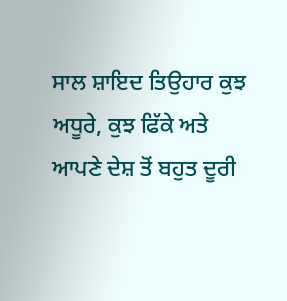ਸਾਲ ਸ਼ਾਇਦ ਤਿਉਹਾਰ ਕੁਝ ਅਧੂਰੇ, ਕੁਝ ਫਿੱਕੇ ਅਤੇ ਆਪਣੇ ਦੇਸ਼ ਤੋਂ ਬਹੁਤ ਦੂਰੀ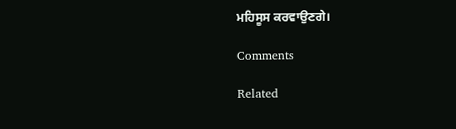ਮਹਿਸੂਸ ਕਰਵਾਉਣਗੇ।

Comments

Related